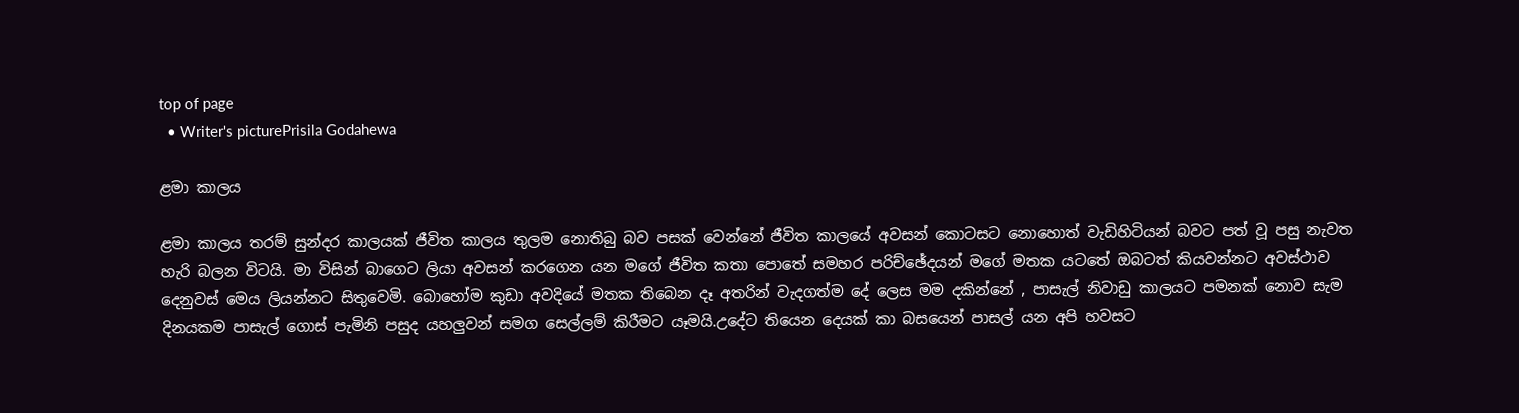top of page
  • Writer's picturePrisila Godahewa

ළමා කාලය

ළමා කාලය තරම් සුන්දර කාලයක් ජීවිත කාලය තුලම නොතිබු බව පසක් වෙන්නේ ජීවිත කාලයේ අවසන් කොටසට නොහොත් වැඩිහිටියන් බවට පත් වූ පසු නැවත හැරි බලන විටයි. මා විසින් බාගෙට ලියා අවසන් කරගෙන යන මගේ ජීවිත කතා පොතේ සමහර පරිච්ඡේදයන් මගේ මතක යටතේ ඔබටත් කියවන්නට අවස්ථාව දෙනුවස් මෙය ලියන්නට සිතුවෙමි. බොහෝම කුඩා අවදියේ මතක තිබෙන දෑ අතරින් වැදගත්ම දේ ලෙස මම දකින්නේ , පාසැල් නිවාඩු කාලයට පමනක් නොව සැම දිනයකම පාසැල් ගොස් පැමිනි පසුද යහලුවන් සමග සෙල්ලම් කිරීමට යෑමයි.උදේට තියෙන දෙයක් කා බසයෙන් පාසල් යන අපි හවසට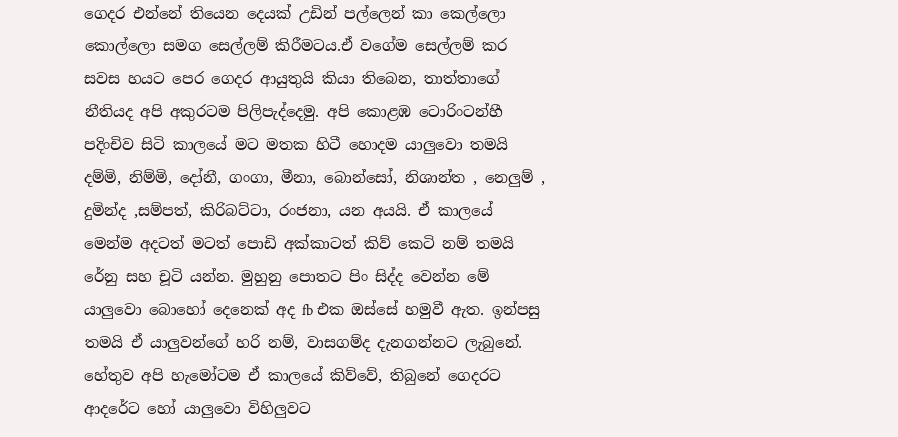ගෙදර එන්නේ තියෙන දෙයක් උඩින් පල්ලෙන් කා කෙල්ලො කොල්ලො සමග සෙල්ලම් කිරීමටය.ඒ වගේම සෙල්ලම් කර සවස හයට පෙර ගෙදර ආයුතුයි කියා තිබෙන, තාත්තාගේ නීතියද අපි අකුරටම පිලිපැද්දෙමු. අපි කොළඹ ටොරිංටන්හී පදිංචිව සිටි කාලයේ මට මතක හිටී හොදම යාලුවො තමයි දම්මි, නිම්මි, දෝනී, ගංගා, මීනා, බොන්සෝ, නිශාන්ත , නෙලුම් , දුමින්ද ,සම්පත්, කිරිබට්ටා, රංජනා, යන අයයි. ඒ කාලයේ මෙන්ම අදටත් මටත් පොඩි අක්කාටත් කිව් කෙටි නම් තමයි රේනු සහ චූටි යන්න. මුහුනු පොතට පිං සිද්ද වෙන්න මේ යාලුවො බොහෝ දෙනෙක් අද fb එක ඔස්සේ හමුවී ඇත. ඉන්පසු තමයි ඒ යාලුවන්ගේ හරි නම්, වාසගම්ද දැනගන්නට ලැබුනේ. හේතුව අපි හැමෝටම ඒ කාලයේ කිව්වේ, තිබුනේ ගෙදරට ආදරේට හෝ යාලුවො විහිලුවට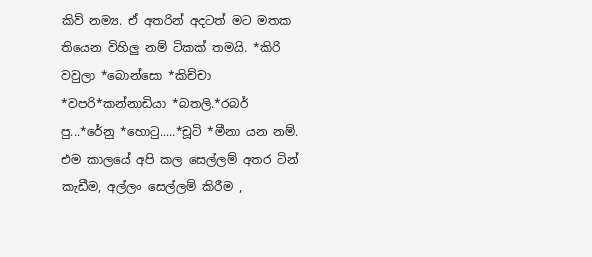කිව් නම්‍ය. ඒ අතරින් අදටත් මට මතක තියෙන විහිලු නම් ටිකක් තමයි. *කිරි වවුලා *බොන්සො *කිච්චා *වපරි*කන්නාඩියා *බතලි.*රබර් පු...*රේනු *හොටු.....*චූටි *මීනා යන නම්. එම කාලයේ අපි කල සෙල්ලම් අතර ටින් කැඩීම, අල්ලං සෙල්ලම් කිරීම ,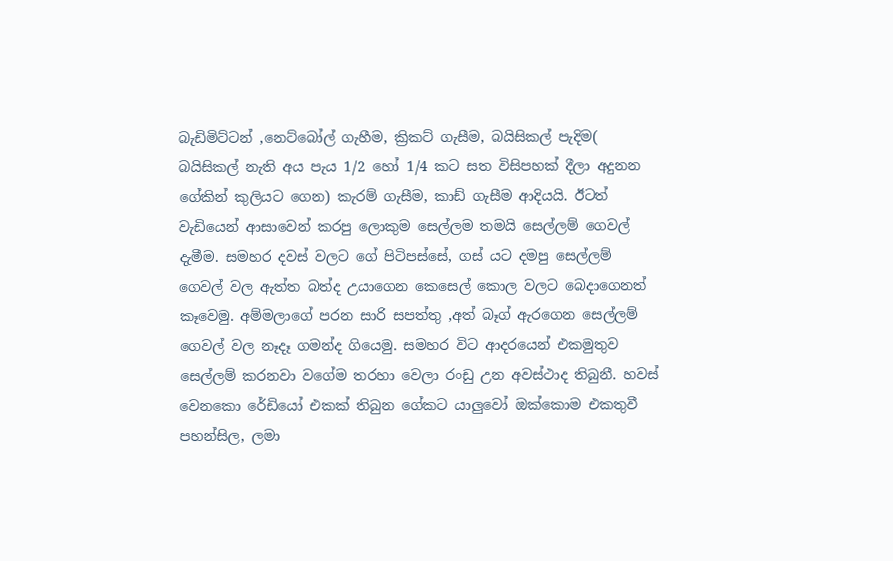බැඩිමිට්ටන් ,නෙට්බෝල් ගැහීම, ක්‍රිකට් ගැසීම, බයිසිකල් පැදිම( බයිසිකල් නැති අය පැය 1/2 හෝ 1/4 කට සත විසිපහක් දීලා අදුනන ගේකින් කුලියට ගෙන) කැරම් ගැසීම, කාඩ් ගැසීම ආදියයි. ඊටත් වැඩියෙන් ආසාවෙන් කරපු ලොකුම සෙල්ලම තමයි සෙල්ලම් ගෙවල් දැමීම. සමහර දවස් වලට ගේ පිටිපස්සේ, ගස් යට දමපු සෙල්ලම් ගෙවල් වල ඇත්ත බත්ද උයාගෙන කෙසෙල් කොල වලට බෙදාගෙනත් කෑවෙමු. අම්මලාගේ පරන සාරි සපත්තු ,අත් බෑග් ඇරගෙන සෙල්ලම් ගෙවල් වල නෑදෑ ගමන්ද ගියෙමු. සමහර විට ආදරයෙන් එකමුතුව සෙල්ලම් කරනවා වගේම තරහා වෙලා රංඩු උන අවස්ථාද තිබුනී. හවස් වෙනකො රේඩියෝ එකක් තිබුන ගේකට යාලුවෝ ඔක්කොම එකතුවී පහන්සිල, ලමා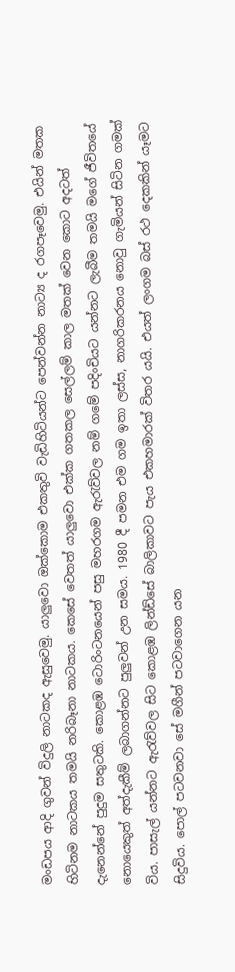මංඩපය ආදි ගුවන් විදුලි නාටකද ඇසුවෙමු. යාලුවො ඔක්කොම එකතුවි වැඩිහිටියන්ට පෙන්වන්න නාට්‍ය ද රගපෑවෙමු. එයින් මතක හිටිනම නාටකය තමයි නරිබෑනා නාටකය. කෙසේ වෙතත් යාලුවො එක්ක ගතකල සෙල්ලම් කාල මතක් වෙන කොට අදටත් දැනෙන්නේ පුදුම සතුටකි. කොළඹ ටොරිංටනයෙන් පසු මහරගම ඇරැව්වල නම් ගමේ පදිංචියට යන්නට ලැබීම තමයි මගේ ජීවිතයේ නොයෙකුත් අත්දැකීම් ලබාගන්නට පුලුවන් උන සමය. 1980 දී පමන එම ගම ඉතා ලස්ස, නාගරිකරනය නොවු ගැමියන් සිටින ගමක් විය. පාසැල් යන්නට ඇරැව්වල සිට කොළඹ ලින්ඩ්සේ බාලිකාවට පැය එකහමාරක් විතර යයි. එයත් ලංගම බස් රථ දෙකකින් යෑමට සිදුවිය. පොල් පටවනවා සේ මගීන් පටවාගෙන යන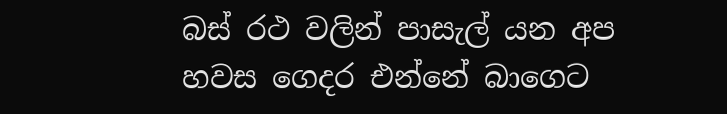බස්‍ රථ වලින් පාසැල් යන අප හවස ගෙදර එන්නේ බාගෙට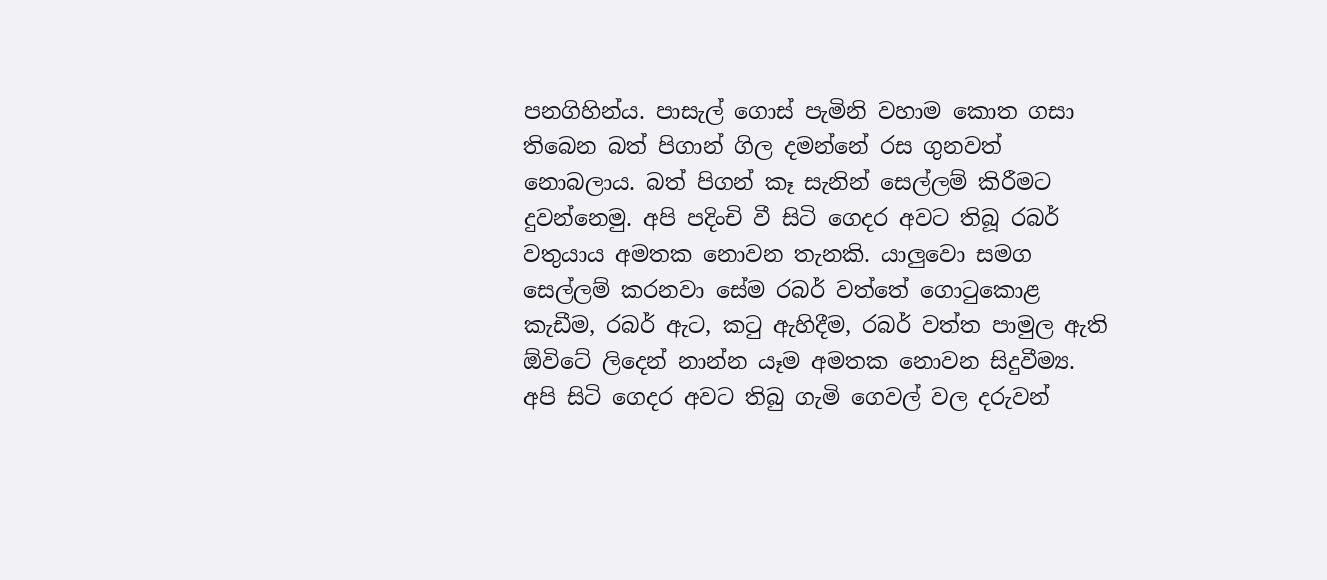පනගිහින්ය. පාසැල් ගොස් පැමිනි වහාම කොත ගසා තිබෙන බත් පිගාන් ගිල දමන්නේ රස ගුනවත් නොබලාය. බත් පිගන් කෑ සැනින් සෙල්ලම් කිරීමට දුවන්නෙමු. අපි පදිංචි වී සිටි ගෙදර අවට තිබූ රබර් වතුයාය අමතක නොවන තැනකි. යාලුවො සමග සෙල්ලම් කරනවා සේම රබර් වත්තේ ගොටුකොළ කැඩීම, රබර් ඇට, කටු ඇහිදීම, රබර් වත්ත පාමුල ඇති ඕවිටේ ලිදෙන් නාන්න යෑම අමතක නොවන සිදුවීම්‍ය. අපි සිටි ගෙදර අවට තිබු ගැමි ගෙවල් වල දරුවන්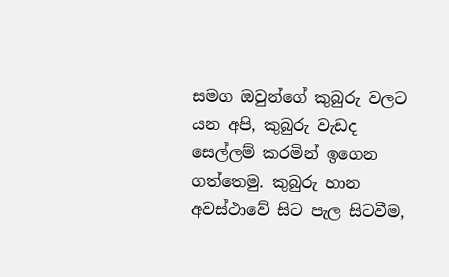සමග ඔවුන්ගේ කුබුරු වලට යන අපි, කුබුරු වැඩද සෙල්ලම් කරමින් ඉගෙන ගත්තෙමු. කුබුරු හාන අවස්ථාවේ සිට පැල සිටවීම,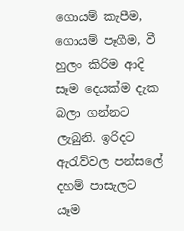ගොයම් කැපීම, ගොයම් පෑගීම, වී හුලං කිරිම ආදි සෑම දෙයක්ම දැක බලා ගන්නට ලැබුනි. ඉරිදට ඇරැව්වල පන්සලේ දහම් පාසැලට යෑම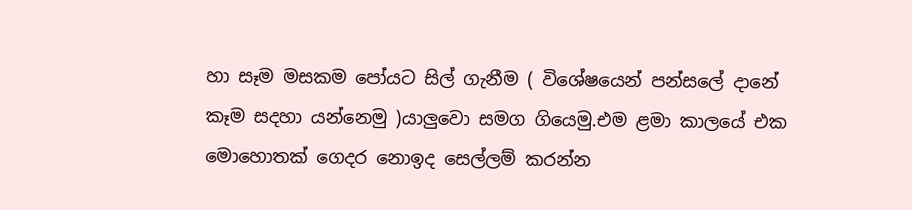හා සෑම මසකම පෝයට සිල් ගැනීම ( විශේෂයෙන් පන්සලේ දානේ කෑම සදහා යන්නෙමු )යාලුවො සමග ගියෙමු.එම ළමා කාලයේ එක මොහොතක් ගෙදර නොඉද සෙල්ලම් කරන්න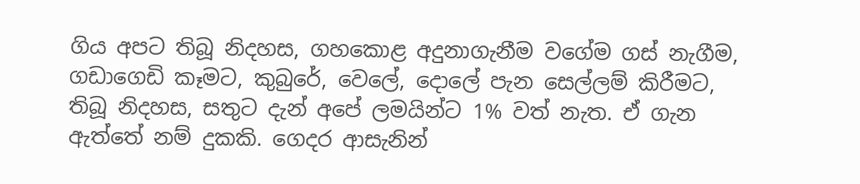ගිය අපට තිබූ නිදහස, ගහකොළ අදුනාගැනීම වගේම ගස් නැගීම, ගඩාගෙඩි කෑමට, කුබුරේ, වෙලේ, දොලේ පැන සෙල්ලම් කිරීමට, තිබූ නිදහස, සතුට දැන් අපේ ලමයින්ට 1% වත් නැත. ඒ ගැන ඇත්තේ නම් දුකකි. ගෙදර ආසැනින්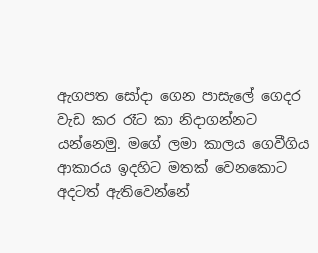ඇගපත සෝදා ගෙන පාසැලේ ගෙදර වැඩ කර රෑට කා නිදාගන්නට යන්නෙමු. මගේ ලමා කාලය ගෙවීගිය ආකාරය ඉදහිට මතක් වෙනකොට අදටත් ඇතිවෙන්නේ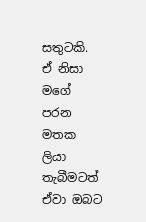සතුටකි. ඒ නිසා මගේ පරන මතක ලියා තැබීමටත් ඒවා ඔබට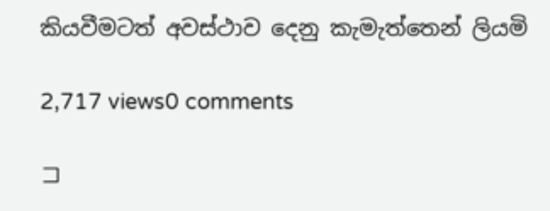කියවීමටත් අවස්ථාව දෙනු කැමැත්තෙන් ලියමි

2,717 views0 comments

コ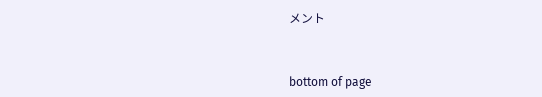メント


bottom of page